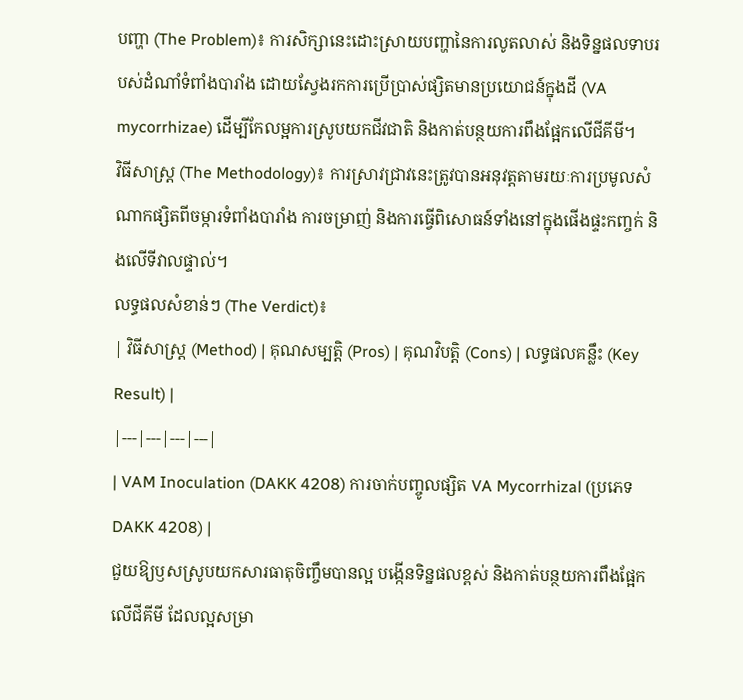បញ្ហា (The Problem)៖ ការសិក្សានេះដោះស្រាយបញ្ហានៃការលូតលាស់ និងទិន្នផលទាបរបស់ដំណាំទំពាំងបារាំង ដោយស្វែងរកការប្រើប្រាស់ផ្សិតមានប្រយោជន៍ក្នុងដី (VA mycorrhizae) ដើម្បីកែលម្អការស្រូបយកជីវជាតិ និងកាត់បន្ថយការពឹងផ្អែកលើជីគីមី។
វិធីសាស្ត្រ (The Methodology)៖ ការស្រាវជ្រាវនេះត្រូវបានអនុវត្តតាមរយៈការប្រមូលសំណាកផ្សិតពីចម្ការទំពាំងបារាំង ការចម្រាញ់ និងការធ្វើពិសោធន៍ទាំងនៅក្នុងផើងផ្ទះកញ្ចក់ និងលើទីវាលផ្ទាល់។
លទ្ធផលសំខាន់ៗ (The Verdict)៖
| វិធីសាស្ត្រ (Method) | គុណសម្បត្តិ (Pros) | គុណវិបត្តិ (Cons) | លទ្ធផលគន្លឹះ (Key Result) |
|---|---|---|---|
| VAM Inoculation (DAKK 4208) ការចាក់បញ្ចូលផ្សិត VA Mycorrhizal (ប្រភេទ DAKK 4208) |
ជួយឱ្យឫសស្រូបយកសារធាតុចិញ្ចឹមបានល្អ បង្កើនទិន្នផលខ្ពស់ និងកាត់បន្ថយការពឹងផ្អែកលើជីគីមី ដែលល្អសម្រា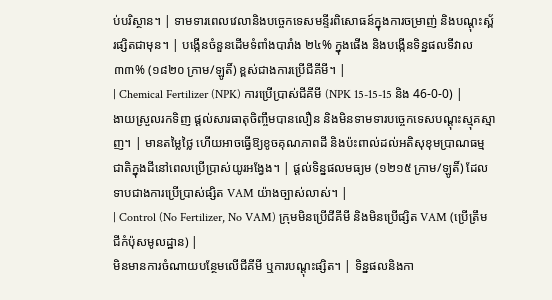ប់បរិស្ថាន។ | ទាមទារពេលវេលានិងបច្ចេកទេសមន្ទីរពិសោធន៍ក្នុងការចម្រាញ់ និងបណ្តុះស្ព័រផ្សិតជាមុន។ | បង្កើនចំនួនដើមទំពាំងបារាំង ២៤% ក្នុងផើង និងបង្កើនទិន្នផលទីវាល ៣៣% (១៨២០ ក្រាម/ឡូតិ៍) ខ្ពស់ជាងការប្រើជីគីមី។ |
| Chemical Fertilizer (NPK) ការប្រើប្រាស់ជីគីមី (NPK 15-15-15 និង 46-0-0) |
ងាយស្រួលរកទិញ ផ្តល់សារធាតុចិញ្ចឹមបានលឿន និងមិនទាមទារបច្ចេកទេសបណ្តុះស្មុគស្មាញ។ | មានតម្លៃថ្លៃ ហើយអាចធ្វើឱ្យខូចគុណភាពដី និងប៉ះពាល់ដល់អតិសុខុមប្រាណធម្មជាតិក្នុងដីនៅពេលប្រើប្រាស់យូរអង្វែង។ | ផ្តល់ទិន្នផលមធ្យម (១២១៥ ក្រាម/ឡូតិ៍) ដែលទាបជាងការប្រើប្រាស់ផ្សិត VAM យ៉ាងច្បាស់លាស់។ |
| Control (No Fertilizer, No VAM) ក្រុមមិនប្រើជីគីមី និងមិនប្រើផ្សិត VAM (ប្រើត្រឹមជីកំប៉ុសមូលដ្ឋាន) |
មិនមានការចំណាយបន្ថែមលើជីគីមី ឬការបណ្តុះផ្សិត។ | ទិន្នផលនិងកា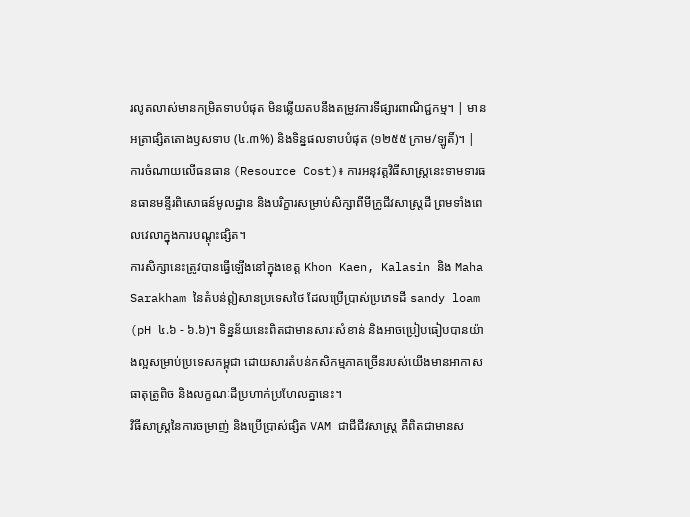រលូតលាស់មានកម្រិតទាបបំផុត មិនឆ្លើយតបនឹងតម្រូវការទីផ្សារពាណិជ្ជកម្ម។ | មានអត្រាផ្សិតតោងឫសទាប (៤.៣%) និងទិន្នផលទាបបំផុត (១២៥៥ ក្រាម/ឡូតិ៍)។ |
ការចំណាយលើធនធាន (Resource Cost)៖ ការអនុវត្តវិធីសាស្ត្រនេះទាមទារធនធានមន្ទីរពិសោធន៍មូលដ្ឋាន និងបរិក្ខារសម្រាប់សិក្សាពីមីក្រូជីវសាស្ត្រដី ព្រមទាំងពេលវេលាក្នុងការបណ្តុះផ្សិត។
ការសិក្សានេះត្រូវបានធ្វើឡើងនៅក្នុងខេត្ត Khon Kaen, Kalasin និង Maha Sarakham នៃតំបន់ឦសានប្រទេសថៃ ដែលប្រើប្រាស់ប្រភេទដី sandy loam (pH ៤.៦ - ៦.៦)។ ទិន្នន័យនេះពិតជាមានសារៈសំខាន់ និងអាចប្រៀបធៀបបានយ៉ាងល្អសម្រាប់ប្រទេសកម្ពុជា ដោយសារតំបន់កសិកម្មភាគច្រើនរបស់យើងមានអាកាសធាតុត្រូពិច និងលក្ខណៈដីប្រហាក់ប្រហែលគ្នានេះ។
វិធីសាស្ត្រនៃការចម្រាញ់ និងប្រើប្រាស់ផ្សិត VAM ជាជីជីវសាស្រ្ត គឺពិតជាមានស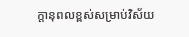ក្តានុពលខ្ពស់សម្រាប់វិស័យ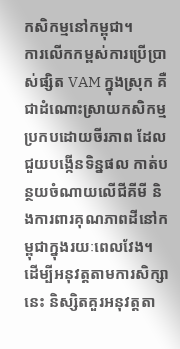កសិកម្មនៅកម្ពុជា។
ការលើកកម្ពស់ការប្រើប្រាស់ផ្សិត VAM ក្នុងស្រុក គឺជាដំណោះស្រាយកសិកម្មប្រកបដោយចីរភាព ដែលជួយបង្កើនទិន្នផល កាត់បន្ថយចំណាយលើជីគីមី និងការពារគុណភាពដីនៅកម្ពុជាក្នុងរយៈពេលវែង។
ដើម្បីអនុវត្តតាមការសិក្សានេះ និស្សិតគួរអនុវត្តតា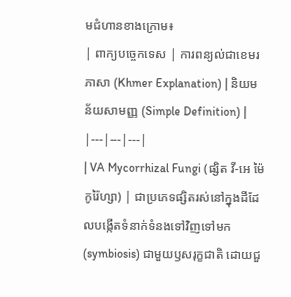មជំហានខាងក្រោម៖
| ពាក្យបច្ចេកទេស | ការពន្យល់ជាខេមរភាសា (Khmer Explanation) | និយមន័យសាមញ្ញ (Simple Definition) |
|---|---|---|
| VA Mycorrhizal Fungi (ផ្សិត វី-អេ ម៉ៃកូរ៉ៃហ្សា) | ជាប្រភេទផ្សិតរស់នៅក្នុងដីដែលបង្កើតទំនាក់ទំនងទៅវិញទៅមក (symbiosis) ជាមួយឫសរុក្ខជាតិ ដោយជួ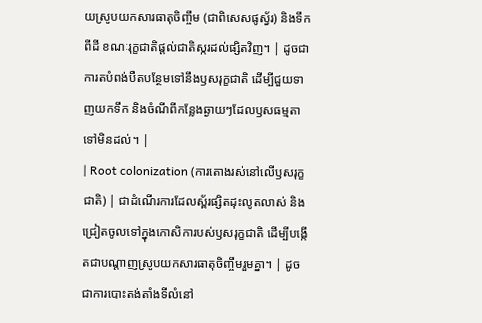យស្រូបយកសារធាតុចិញ្ចឹម (ជាពិសេសផូស្វ័រ) និងទឹកពីដី ខណៈរុក្ខជាតិផ្តល់ជាតិស្ករដល់ផ្សិតវិញ។ | ដូចជាការតបំពង់បឺតបន្ថែមទៅនឹងឫសរុក្ខជាតិ ដើម្បីជួយទាញយកទឹក និងចំណីពីកន្លែងឆ្ងាយៗដែលឫសធម្មតាទៅមិនដល់។ |
| Root colonization (ការតោងរស់នៅលើឫសរុក្ខជាតិ) | ជាដំណើរការដែលស្ព័រផ្សិតដុះលូតលាស់ និងជ្រៀតចូលទៅក្នុងកោសិការបស់ឫសរុក្ខជាតិ ដើម្បីបង្កើតជាបណ្តាញស្រូបយកសារធាតុចិញ្ចឹមរួមគ្នា។ | ដូចជាការបោះតង់តាំងទីលំនៅ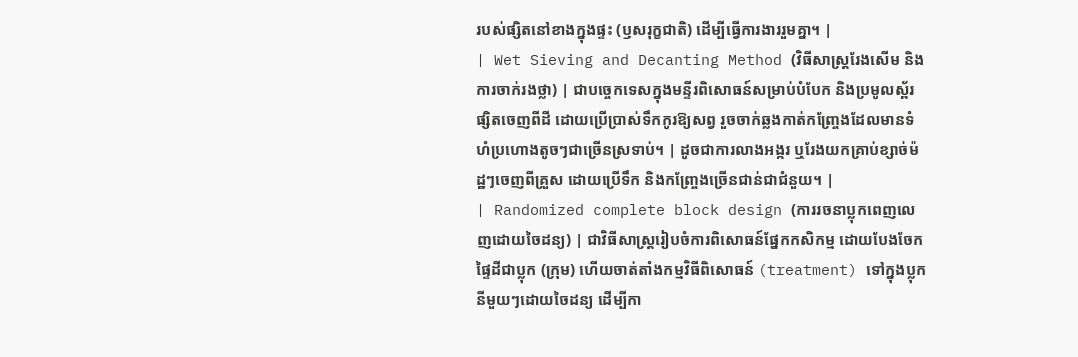របស់ផ្សិតនៅខាងក្នុងផ្ទះ (ឫសរុក្ខជាតិ) ដើម្បីធ្វើការងាររួមគ្នា។ |
| Wet Sieving and Decanting Method (វិធីសាស្ត្ររែងសើម និងការចាក់រងថ្លា) | ជាបច្ចេកទេសក្នុងមន្ទីរពិសោធន៍សម្រាប់បំបែក និងប្រមូលស្ព័រផ្សិតចេញពីដី ដោយប្រើប្រាស់ទឹកកូរឱ្យសព្វ រួចចាក់ឆ្លងកាត់កញ្ច្រែងដែលមានទំហំប្រហោងតូចៗជាច្រើនស្រទាប់។ | ដូចជាការលាងអង្ករ ឬរែងយកគ្រាប់ខ្សាច់ម៉ដ្ឋៗចេញពីគ្រួស ដោយប្រើទឹក និងកញ្ច្រែងច្រើនជាន់ជាជំនួយ។ |
| Randomized complete block design (ការរចនាប្លុកពេញលេញដោយចៃដន្យ) | ជាវិធីសាស្ត្ររៀបចំការពិសោធន៍ផ្នែកកសិកម្ម ដោយបែងចែកផ្ទៃដីជាប្លុក (ក្រុម) ហើយចាត់តាំងកម្មវិធីពិសោធន៍ (treatment) ទៅក្នុងប្លុកនីមួយៗដោយចៃដន្យ ដើម្បីកា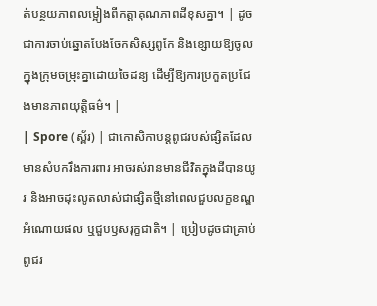ត់បន្ថយភាពលម្អៀងពីកត្តាគុណភាពដីខុសគ្នា។ | ដូចជាការចាប់ឆ្នោតបែងចែកសិស្សពូកែ និងខ្សោយឱ្យចូលក្នុងក្រុមចម្រុះគ្នាដោយចៃដន្យ ដើម្បីឱ្យការប្រកួតប្រជែងមានភាពយុត្តិធម៌។ |
| Spore (ស្ព័រ) | ជាកោសិកាបន្តពូជរបស់ផ្សិតដែលមានសំបករឹងការពារ អាចរស់រានមានជីវិតក្នុងដីបានយូរ និងអាចដុះលូតលាស់ជាផ្សិតថ្មីនៅពេលជួបលក្ខខណ្ឌអំណោយផល ឬជួបឫសរុក្ខជាតិ។ | ប្រៀបដូចជាគ្រាប់ពូជរ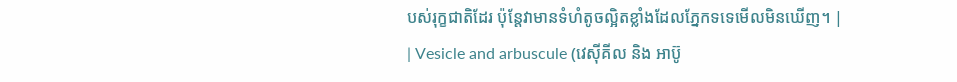បស់រុក្ខជាតិដែរ ប៉ុន្តែវាមានទំហំតូចល្អិតខ្លាំងដែលភ្នែកទទេមើលមិនឃើញ។ |
| Vesicle and arbuscule (វេស៊ីគីល និង អាប៊ូ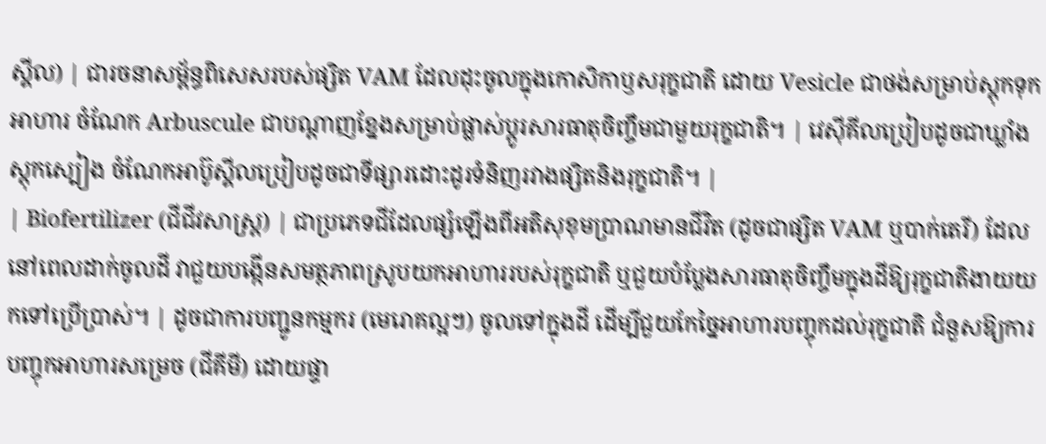ស្គីល) | ជារចនាសម្ព័ន្ធពិសេសរបស់ផ្សិត VAM ដែលដុះចូលក្នុងកោសិកាឫសរុក្ខជាតិ ដោយ Vesicle ជាថង់សម្រាប់ស្តុកទុកអាហារ ចំណែក Arbuscule ជាបណ្តាញខ្នែងសម្រាប់ផ្លាស់ប្តូរសារធាតុចិញ្ចឹមជាមួយរុក្ខជាតិ។ | វេស៊ីគីលប្រៀបដូចជាឃ្លាំងស្តុកស្បៀង ចំណែកអាប៊ូស្គីលប្រៀបដូចជាទីផ្សារដោះដូរទំនិញរវាងផ្សិតនិងរុក្ខជាតិ។ |
| Biofertilizer (ជីជីវសាស្រ្ត) | ជាប្រភេទជីដែលផ្សំឡើងពីអតិសុខុមប្រាណមានជីវិត (ដូចជាផ្សិត VAM ឬបាក់តេរី) ដែលនៅពេលដាក់ចូលដី វាជួយបង្កើនសមត្ថភាពស្រូបយកអាហាររបស់រុក្ខជាតិ ឬជួយបំប្លែងសារធាតុចិញ្ចឹមក្នុងដីឱ្យរុក្ខជាតិងាយយកទៅប្រើប្រាស់។ | ដូចជាការបញ្ជូនកម្មករ (មេរោគល្អៗ) ចូលទៅក្នុងដី ដើម្បីជួយកែច្នៃអាហារបញ្ចុកដល់រុក្ខជាតិ ជំនួសឱ្យការបញ្ចុកអាហារសម្រេច (ជីគីមី) ដោយផ្ទា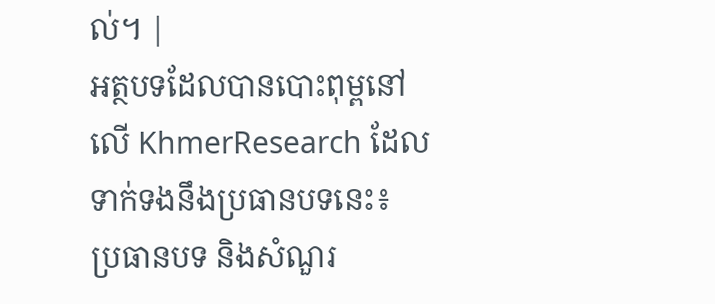ល់។ |
អត្ថបទដែលបានបោះពុម្ពនៅលើ KhmerResearch ដែលទាក់ទងនឹងប្រធានបទនេះ៖
ប្រធានបទ និងសំណួរ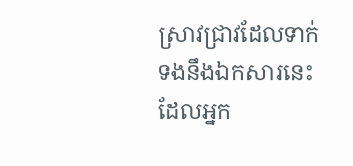ស្រាវជ្រាវដែលទាក់ទងនឹងឯកសារនេះ ដែលអ្នក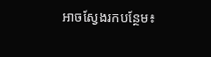អាចស្វែងរកបន្ថែម៖